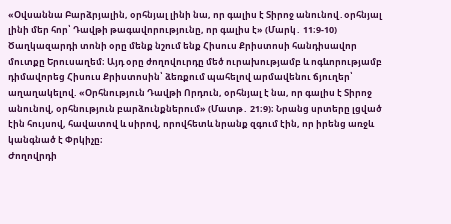«Օվսաննա Բարձրյալին, օրհնյալ լինի նա, որ գալիս է Տիրոջ անունով․օրհնյալ լինի մեր հոր՝ Դավթի թագավորությունը, որ գալիս է» (Մարկ․ 11։9-10)
Ծաղկազարդի տոնի օրը մենք նշում ենք Հիսուս Քրիստոսի հանդիսավոր մուտքը Երուսաղեմ։ Այդ օրը ժողովուրդը մեծ ուրախությամբ և ոգևորությամբ դիմավորեց Հիսուս Քրիստոսին՝ ձեռքում պահելով արմավենու ճյուղեր՝ աղաղակելով. «Օրհնություն Դավթի Որդուն, օրհնյալ է նա, որ գալիս է Տիրոջ անունով, օրհնություն բարձունքներում» (Մատթ․ 21։9)։ Նրանց սրտերը լցված էին հույսով, հավատով և սիրով, որովհետև նրանք զգում էին, որ իրենց առջև կանգնած է Փրկիչը։
Ժողովրդի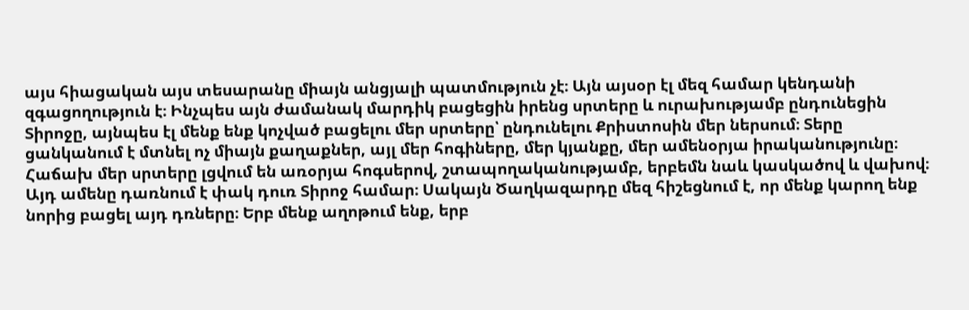այս հիացական այս տեսարանը միայն անցյալի պատմություն չէ։ Այն այսօր էլ մեզ համար կենդանի զգացողություն է։ Ինչպես այն ժամանակ մարդիկ բացեցին իրենց սրտերը և ուրախությամբ ընդունեցին Տիրոջը, այնպես էլ մենք ենք կոչված բացելու մեր սրտերը՝ ընդունելու Քրիստոսին մեր ներսում։ Տերը ցանկանում է մտնել ոչ միայն քաղաքներ, այլ մեր հոգիները, մեր կյանքը, մեր ամենօրյա իրականությունը։
Հաճախ մեր սրտերը լցվում են առօրյա հոգսերով, շտապողականությամբ, երբեմն նաև կասկածով և վախով։ Այդ ամենը դառնում է փակ դուռ Տիրոջ համար։ Սակայն Ծաղկազարդը մեզ հիշեցնում է, որ մենք կարող ենք նորից բացել այդ դռները։ Երբ մենք աղոթում ենք, երբ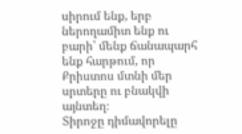սիրում ենք, երբ ներողամիտ ենք ու բարի՝ մենք ճանապարհ ենք հարթում, որ Քրիստոս մտնի մեր սրտերը ու բնակվի այնտեղ։
Տիրոջը դիմավորելը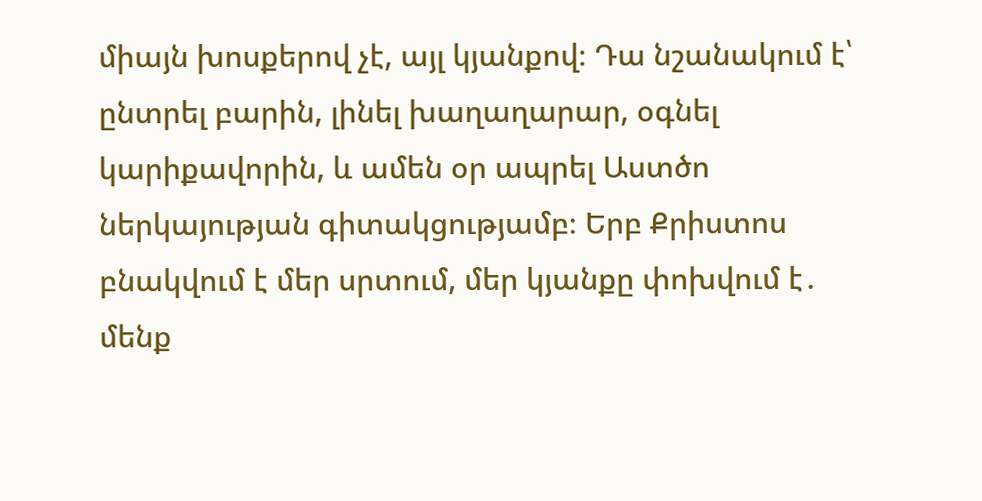միայն խոսքերով չէ, այլ կյանքով։ Դա նշանակում է՝ ընտրել բարին, լինել խաղաղարար, օգնել կարիքավորին, և ամեն օր ապրել Աստծո ներկայության գիտակցությամբ։ Երբ Քրիստոս բնակվում է մեր սրտում, մեր կյանքը փոխվում է․ մենք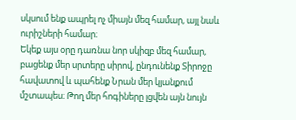սկսում ենք ապրել ոչ միայն մեզ համար, այլ նաև ուրիշների համար։
Եկեք այս օրը դառնա նոր սկիզբ մեզ համար, բացենք մեր սրտերը սիրով, ընդունենք Տիրոջը հավատով և պահենք Նրան մեր կյանքում մշտապես։ Թող մեր հոգիները լցվեն այն նույն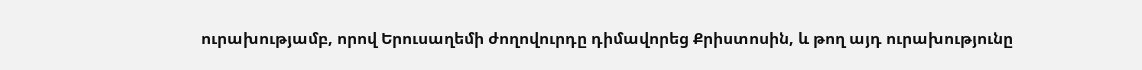ուրախությամբ, որով Երուսաղեմի ժողովուրդը դիմավորեց Քրիստոսին, և թող այդ ուրախությունը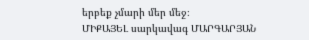երբեք չմարի մեր մեջ։
ՄԻՔԱՅԵԼ սարկավագ ՄԱՐԳԱՐՅԱՆ